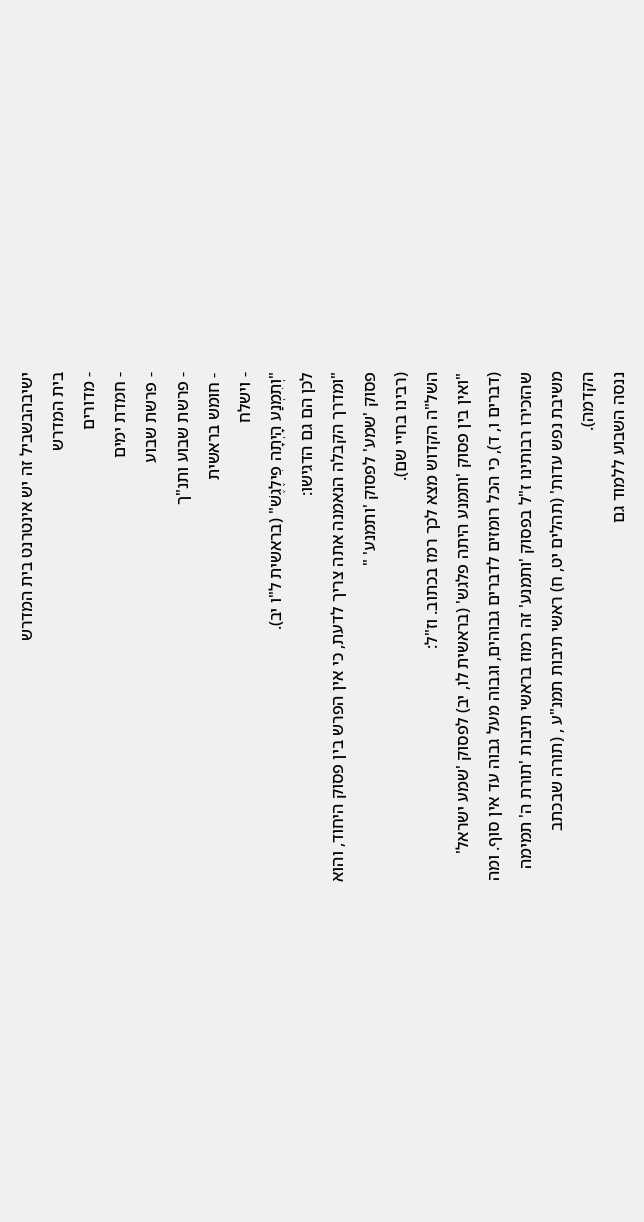ישיבהבשביל זה יש אינטרנט בית המדרש
בית המדרש
- מדורים
- חמדת ימים
- פרשת שבוע
- פרשת שבוע ותנ"ך
- חומש בראשית
- וישלח
"וְתִמְנַע הָיְתָה פִילֶגֶשׁ" (בראשית ל"ו יב).
לכן הם גם הדגישו:
"ומדרך הקבלה הנאמנה אתה צריך לדעת, כי אין הפרש בין פסוק היחוד, והוא פסוק 'שמע' לפסוק 'ותמנע' "
(רבינו בחיי שם).
השל"ה הקדוש מצא לכך רמז בכתוב. וז"ל:
"ואין בין פסוק 'ותמנע היתה פלגש' (בראשית לו, יב) לפסוק 'שמע ישראל' (דברים ו, ד), כי הכל רומזים לדברים גבוהים, וגבוה מעל גבוה עד אין סוף. ומה שהזכירו רבותינו ז"ל בפסוק 'ותמנע' זה רמוז בראשי תיבות 'תורת ה' תמימה משיבת נפש עדות' (תהלים יט, ח) ראשי תיבות תמנ"ע , (תורה שבכתב הקדמה).
ננסה השבוע ללמוד גם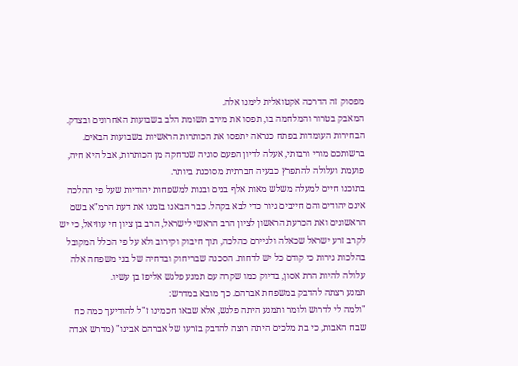מפסוק זה הדרכה אקטואלית לימנו אלה.
המאבק בטרור והמלחמה בו, תפסו את מירב תשומת הלב בשבועות האחרונים ובצדק.
הבחירות העומדות בפתח כנראה יתפסו את הכותרות הראשיות בשבועות הבאים.
ברשותכם מורי ורבותי, אעלה לדיון הפעם סוגיה שנדחקה מן הכותרות, אבל היא חיה, פועמת ועלולה להתפרץ כבעיה חברתית מסוכנת ביותר.
בתוכנו חיים למעלה משלש מאות אלף בנים ובנות למשפחות יהודיות שעל פי ההלכה אינם יהודים והם חייבים גיור כדי לבא בקהל. כבר הבאנו בזמנו את דעת הרמ"א בשם הראשונים ואת הכרעת הראשון לציון הרב הראשי לישראל, הרב בן ציון חי עוזיאל, כי יש לקרב זרע ישראל שכאלה ולגיירם כהלכה, תוך חיבוק וקירוב ולא על פי הכלל המקובל בהלכות גירות כי קודם כל יש לדחות. הסכנה שבריחוק ובדחיה של בני משפחה אלה עלולה להיות הרת אסון, בדיוק כמו שקרה עם תמנע פלגש אליפז בן עשיו.
תמנע רצתה להדבק במשפחת אברהם. כך מובא במדרש:
"ולמה לי לדרוש ולומר ותמנע היתה פלגש, אלא שבאו חכמינו ז"ל להודיעך כמה כח שבח האבות, כי בת מלכים היתה רוצה להדבק בזרעו של אברהם אבינו" (מדרש אגדה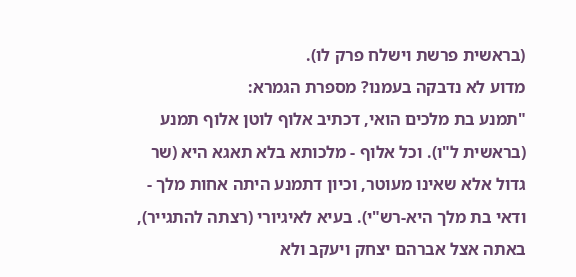(בראשית פרשת וישלח פרק לו).
מדוע לא נדבקה בעמנו? מספרת הגמרא:
"תמנע בת מלכים הואי, דכתיב אלוף לוטן אלוף תמנע (בראשית ל"ו). וכל אלוף - מלכותא בלא תאגא היא (שר גדול אלא שאינו מעוטר, וכיון דתמנע היתה אחות מלך - ודאי בת מלך היא-רש"י). בעיא לאיגיורי (רצתה להתגייר), באתה אצל אברהם יצחק ויעקב ולא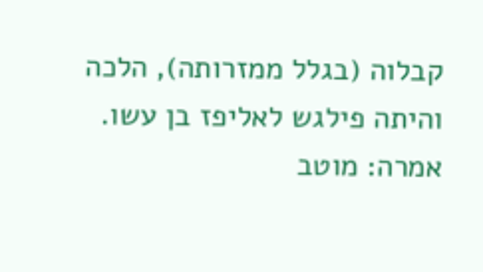קבלוה (בגלל ממזרותה), הלכה והיתה פילגש לאליפז בן עשו. אמרה: מוטב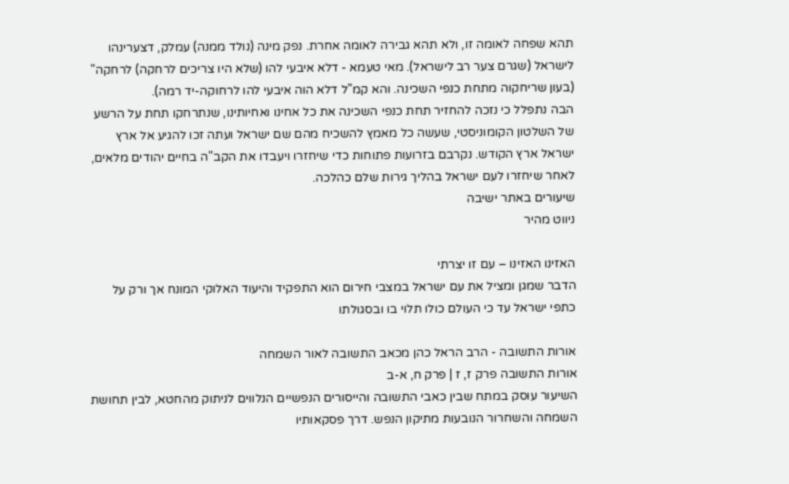תהא שפחה לאומה זו, ולא תהא גבירה לאומה אחרת. נפק מינה (נולד ממנה) עמלק, דצערינהו לישראל (שגרם צער רב לישראל). מאי טעמא - דלא איבעי להו (שלא היו צריכים לרחקה) לרחקה" (בעון שריחקוה מתחת כנפי השכינה. והא קמ"ל דלא הוה איבעי להו לרחוקה-יד רמה).
הבה נתפלל כי נזכה להחזיר תחת כנפי השכינה את כל אחינו ואחיותינו, שנתרחקו תחת על הרשע של השלטון הקומוניסטי, שעשה כל מאמץ להשכיח מהם שם ישראל ועתה זכו להגיע אל ארץ ישראל ארץ הקודש. נקרבם בזרועות פתוחות כדי שיחזרו ויעבדו את הקב"ה בחיים יהודים מלאים, לאחר שיחזרו לעם ישראל בהליך גירות שלם כהלכה.
שיעורים באתר ישיבה
ניווט מהיר

האזינו האזינו – עם זו יצרתי
הדבר שמגן ומציל את עם ישראל במצבי חירום הוא התפקיד והיעוד האלוקי המונח אך ורק על כתפי ישראל עד כי העולם כולו תלוי בו ובסגולתו

אורות התשובה - הרב הראל כהן מכאב התשובה לאור השמחה
אורות התשובה פרק ז, ז | פרק ח, א-ב
השיעור עוסק במתח שבין כאבי התשובה והייסורים הנפשיים הנלווים לניתוק מהחטא, לבין תחושת השמחה והשחרור הנובעות מתיקון הנפש. דרך פסקאותיו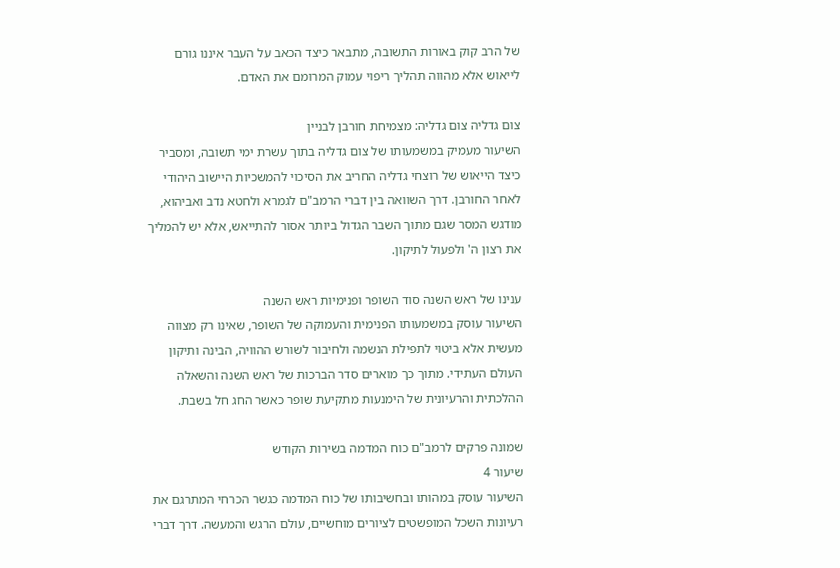של הרב קוק באורות התשובה, מתבאר כיצד הכאב על העבר איננו גורם לייאוש אלא מהווה תהליך ריפוי עמוק המרומם את האדם.

צום גדליה צום גדליה: מצמיחת חורבן לבניין
השיעור מעמיק במשמעותו של צום גדליה בתוך עשרת ימי תשובה, ומסביר כיצד הייאוש של רוצחי גדליה החריב את הסיכוי להמשכיות היישוב היהודי לאחר החורבן. דרך השוואה בין דברי הרמב"ם לגמרא ולחטא נדב ואביהוא, מודגש המסר שגם מתוך השבר הגדול ביותר אסור להתייאש, אלא יש להמליך את רצון ה' ולפעול לתיקון.

ענינו של ראש השנה סוד השופר ופנימיות ראש השנה
השיעור עוסק במשמעותו הפנימית והעמוקה של השופר, שאינו רק מצווה מעשית אלא ביטוי לתפילת הנשמה ולחיבור לשורש ההוויה, הבינה ותיקון העולם העתידי. מתוך כך מוארים סדר הברכות של ראש השנה והשאלה ההלכתית והרעיונית של הימנעות מתקיעת שופר כאשר החג חל בשבת.

שמונה פרקים לרמב"ם כוח המדמה בשירות הקודש
שיעור 4
השיעור עוסק במהותו ובחשיבותו של כוח המדמה כגשר הכרחי המתרגם את רעיונות השכל המופשטים לציורים מוחשיים, עולם הרגש והמעשה. דרך דברי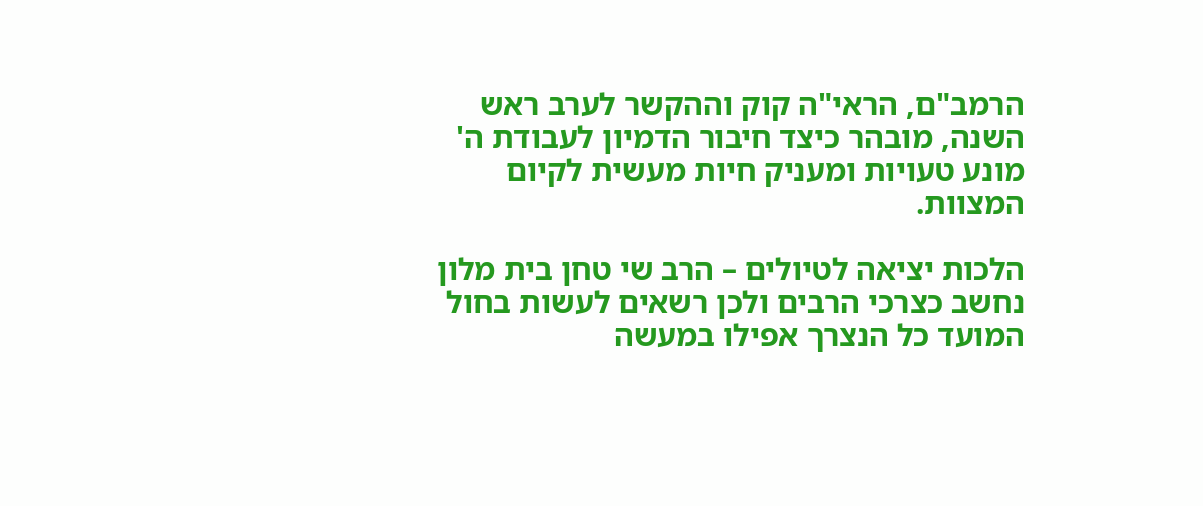הרמב"ם, הראי"ה קוק וההקשר לערב ראש השנה, מובהר כיצד חיבור הדמיון לעבודת ה' מונע טעויות ומעניק חיות מעשית לקיום המצוות.

הלכות יציאה לטיולים – הרב שי טחן בית מלון נחשב כצרכי הרבים ולכן רשאים לעשות בחול המועד כל הנצרך אפילו במעשה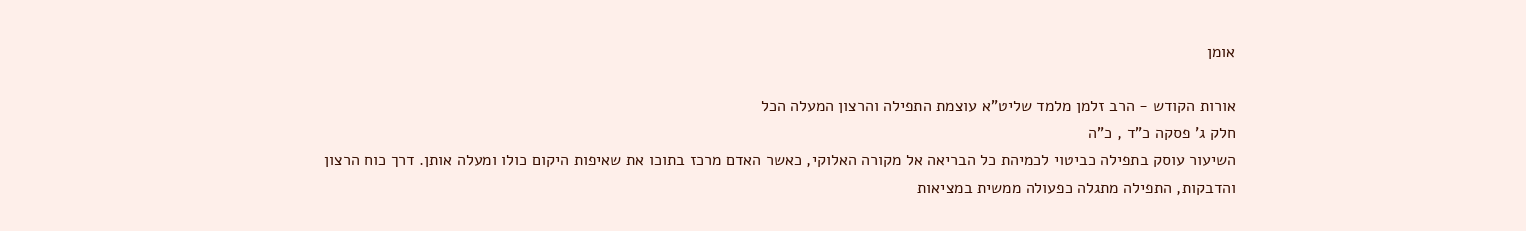אומן

אורות הקודש - הרב זלמן מלמד שליט"א עוצמת התפילה והרצון המעלה הכל
חלק ג' פסקה כ"ד , כ"ה
השיעור עוסק בתפילה כביטוי לכמיהת כל הבריאה אל מקורה האלוקי, כאשר האדם מרכז בתוכו את שאיפות היקום כולו ומעלה אותן. דרך כוח הרצון והדבקות, התפילה מתגלה כפעולה ממשית במציאות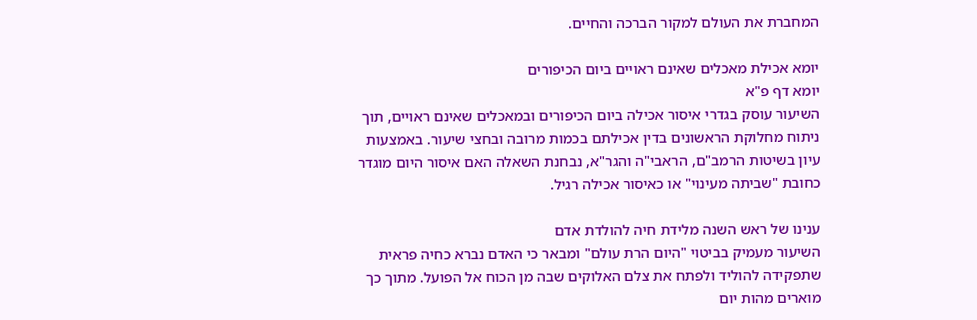המחברת את העולם למקור הברכה והחיים.

יומא אכילת מאכלים שאינם ראויים ביום הכיפורים
יומא דף פ"א
השיעור עוסק בגדרי איסור אכילה ביום הכיפורים ובמאכלים שאינם ראויים, תוך ניתוח מחלוקת הראשונים בדין אכילתם בכמות מרובה ובחצי שיעור. באמצעות עיון בשיטות הרמב"ם, הראבי"ה והגר"א, נבחנת השאלה האם איסור היום מוגדר כחובת "שביתה מעינוי" או כאיסור אכילה רגיל.

ענינו של ראש השנה מלידת חיה להולדת אדם
השיעור מעמיק בביטוי "היום הרת עולם" ומבאר כי האדם נברא כחיה פראית שתפקידה להוליד ולפתח את צלם האלוקים שבה מן הכוח אל הפועל. מתוך כך מוארים מהות יום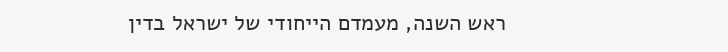ראש השנה, מעמדם הייחודי של ישראל בדין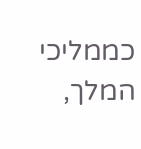כממליכי המלך,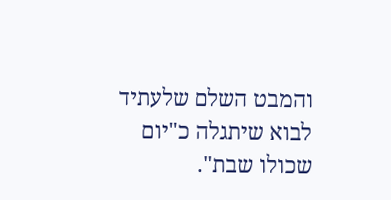והמבט השלם שלעתיד לבוא שיתגלה כ"יום שכולו שבת".